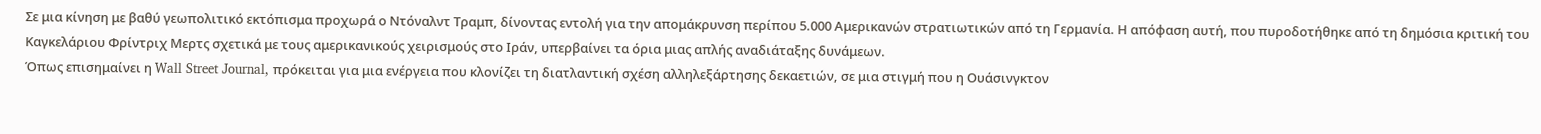Σε μια κίνηση με βαθύ γεωπολιτικό εκτόπισμα προχωρά ο Ντόναλντ Τραμπ, δίνοντας εντολή για την απομάκρυνση περίπου 5.000 Αμερικανών στρατιωτικών από τη Γερμανία. Η απόφαση αυτή, που πυροδοτήθηκε από τη δημόσια κριτική του Καγκελάριου Φρίντριχ Μερτς σχετικά με τους αμερικανικούς χειρισμούς στο Ιράν, υπερβαίνει τα όρια μιας απλής αναδιάταξης δυνάμεων.
Όπως επισημαίνει η Wall Street Journal, πρόκειται για μια ενέργεια που κλονίζει τη διατλαντική σχέση αλληλεξάρτησης δεκαετιών, σε μια στιγμή που η Ουάσινγκτον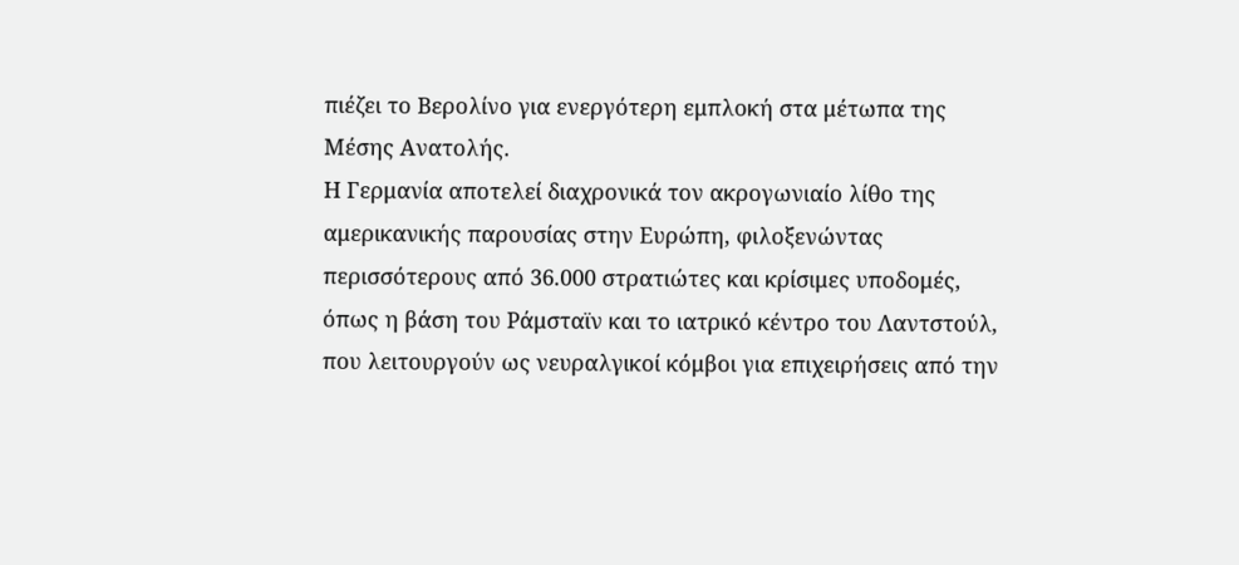πιέζει το Βερολίνο για ενεργότερη εμπλοκή στα μέτωπα της Μέσης Ανατολής.
Η Γερμανία αποτελεί διαχρονικά τον ακρογωνιαίο λίθο της αμερικανικής παρουσίας στην Ευρώπη, φιλοξενώντας περισσότερους από 36.000 στρατιώτες και κρίσιμες υποδομές, όπως η βάση του Ράμσταϊν και το ιατρικό κέντρο του Λαντστούλ, που λειτουργούν ως νευραλγικοί κόμβοι για επιχειρήσεις από την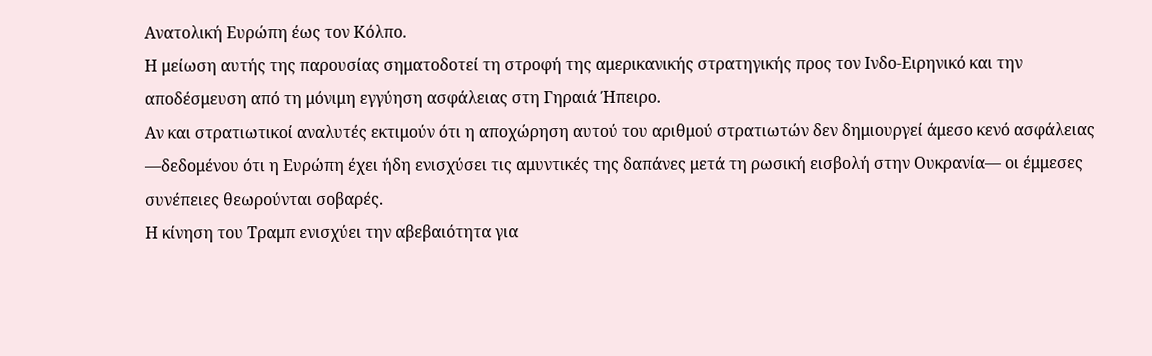Ανατολική Ευρώπη έως τον Κόλπο.
Η μείωση αυτής της παρουσίας σηματοδοτεί τη στροφή της αμερικανικής στρατηγικής προς τον Ινδο-Ειρηνικό και την αποδέσμευση από τη μόνιμη εγγύηση ασφάλειας στη Γηραιά Ήπειρο.
Αν και στρατιωτικοί αναλυτές εκτιμούν ότι η αποχώρηση αυτού του αριθμού στρατιωτών δεν δημιουργεί άμεσο κενό ασφάλειας —δεδομένου ότι η Ευρώπη έχει ήδη ενισχύσει τις αμυντικές της δαπάνες μετά τη ρωσική εισβολή στην Ουκρανία— οι έμμεσες συνέπειες θεωρούνται σοβαρές.
Η κίνηση του Τραμπ ενισχύει την αβεβαιότητα για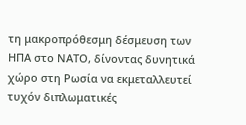τη μακροπρόθεσμη δέσμευση των ΗΠΑ στο ΝΑΤΟ, δίνοντας δυνητικά χώρο στη Ρωσία να εκμεταλλευτεί τυχόν διπλωματικές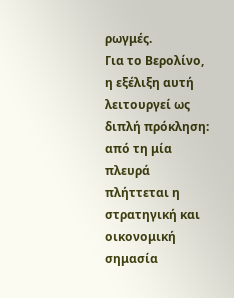ρωγμές.
Για το Βερολίνο, η εξέλιξη αυτή λειτουργεί ως διπλή πρόκληση: από τη μία πλευρά πλήττεται η στρατηγική και οικονομική σημασία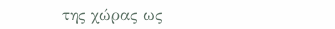της χώρας ως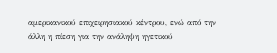αμερικανικού επιχειρησιακού κέντρου, ενώ από την άλλη η πίεση για την ανάληψη ηγετικού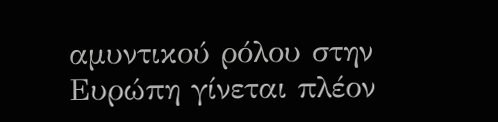αμυντικού ρόλου στην Ευρώπη γίνεται πλέον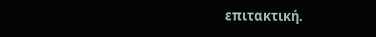επιτακτική.